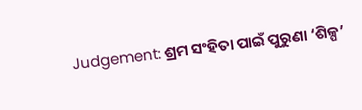Judgement: ଶ୍ରମ ସଂହିତା ପାଇଁ ପୁରୁଣା ‘ଶିଳ୍ପ’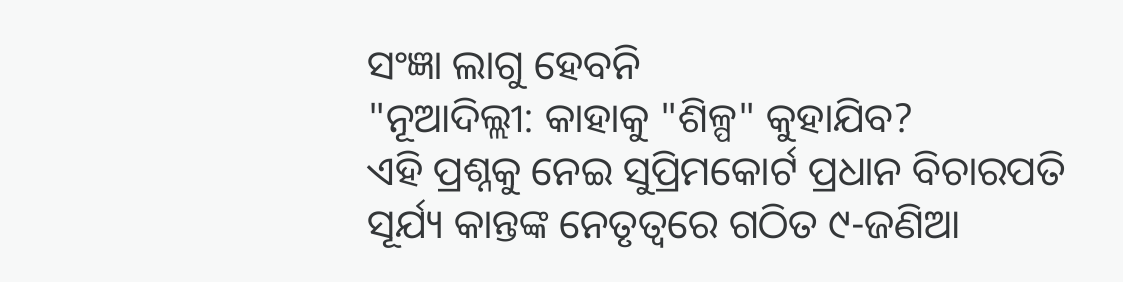ସଂଜ୍ଞା ଲାଗୁ ହେବନି
"ନୂଆଦିଲ୍ଲୀ: କାହାକୁ "ଶିଳ୍ପ" କୁହାଯିବ?
ଏହି ପ୍ରଶ୍ନକୁ ନେଇ ସୁପ୍ରିମକୋର୍ଟ ପ୍ରଧାନ ବିଚାରପତି ସୂର୍ଯ୍ୟ କାନ୍ତଙ୍କ ନେତୃତ୍ବରେ ଗଠିତ ୯-ଜଣିଆ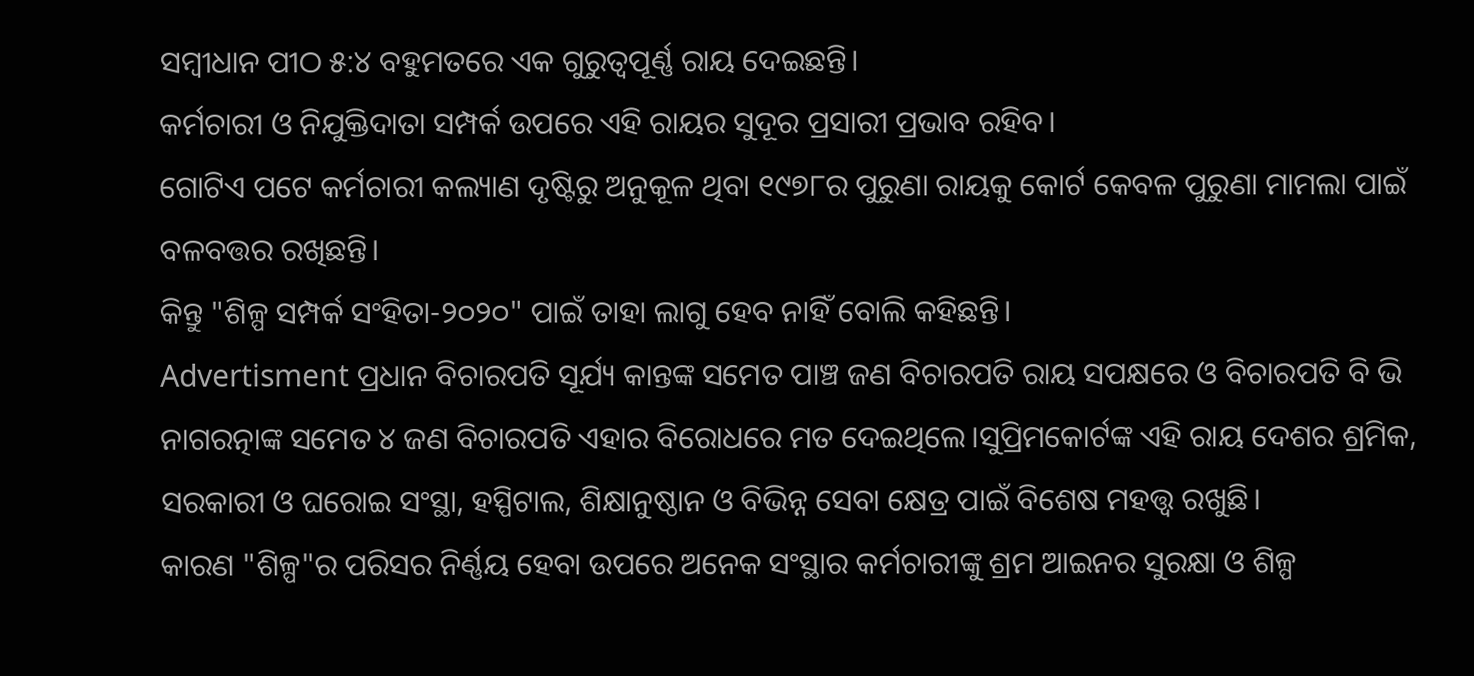ସମ୍ବୀଧାନ ପୀଠ ୫:୪ ବହୁମତରେ ଏକ ଗୁରୁତ୍ବପୂର୍ଣ୍ଣ ରାୟ ଦେଇଛନ୍ତି।
କର୍ମଚାରୀ ଓ ନିଯୁକ୍ତିଦାତା ସମ୍ପର୍କ ଉପରେ ଏହି ରାୟର ସୁଦୂର ପ୍ରସାରୀ ପ୍ରଭାବ ରହିବ।
ଗୋଟିଏ ପଟେ କର୍ମଚାରୀ କଲ୍ୟାଣ ଦୃଷ୍ଟିରୁ ଅନୁକୂଳ ଥିବା ୧୯୭୮ର ପୁରୁଣା ରାୟକୁ କୋର୍ଟ କେବଳ ପୁରୁଣା ମାମଲା ପାଇଁ ବଳବତ୍ତର ରଖିଛନ୍ତି।
କିନ୍ତୁ "ଶିଳ୍ପ ସମ୍ପର୍କ ସଂହିତା-୨୦୨୦" ପାଇଁ ତାହା ଲାଗୁ ହେବ ନାହିଁ ବୋଲି କହିଛନ୍ତି।
Advertisment ପ୍ରଧାନ ବିଚାରପତି ସୂର୍ଯ୍ୟ କାନ୍ତଙ୍କ ସମେତ ପାଞ୍ଚ ଜଣ ବିଚାରପତି ରାୟ ସପକ୍ଷରେ ଓ ବିଚାରପତି ବି ଭି ନାଗରତ୍ନାଙ୍କ ସମେତ ୪ ଜଣ ବିଚାରପତି ଏହାର ବିରୋଧରେ ମତ ଦେଇଥିଲେ।ସୁପ୍ରିମକୋର୍ଟଙ୍କ ଏହି ରାୟ ଦେଶର ଶ୍ରମିକ, ସରକାରୀ ଓ ଘରୋଇ ସଂସ୍ଥା, ହସ୍ପିଟାଲ, ଶିକ୍ଷାନୁଷ୍ଠାନ ଓ ବିଭିନ୍ନ ସେବା କ୍ଷେତ୍ର ପାଇଁ ବିଶେଷ ମହତ୍ତ୍ୱ ରଖୁଛି।
କାରଣ "ଶିଳ୍ପ"ର ପରିସର ନିର୍ଣ୍ଣୟ ହେବା ଉପରେ ଅନେକ ସଂସ୍ଥାର କର୍ମଚାରୀଙ୍କୁ ଶ୍ରମ ଆଇନର ସୁରକ୍ଷା ଓ ଶିଳ୍ପ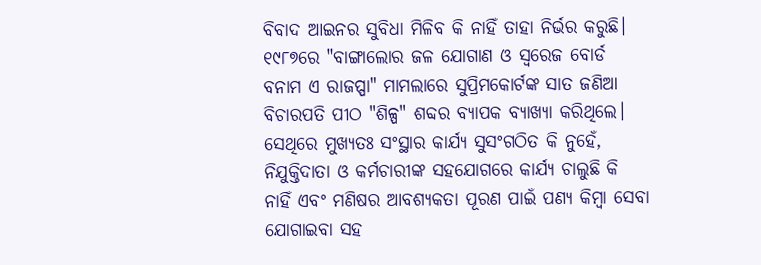ବିବାଦ ଆଇନର ସୁବିଧା ମିଳିବ କି ନାହିଁ ତାହା ନିର୍ଭର କରୁଛି।
୧୯୮୭ରେ "ବାଙ୍ଗାଲୋର ଜଳ ଯୋଗାଣ ଓ ସ୍ବରେଜ ବୋର୍ଡ ବନାମ ଏ ରାଜପ୍ପା" ମାମଲାରେ ସୁପ୍ରିମକୋର୍ଟଙ୍କ ସାତ ଜଣିଆ ବିଚାରପତି ପୀଠ "ଶିଳ୍ପ" ଶବ୍ଦର ବ୍ୟାପକ ବ୍ୟାଖ୍ୟା କରିଥିଲେ।
ସେଥିରେ ମୁଖ୍ୟତଃ ସଂସ୍ଥାର କାର୍ଯ୍ୟ ସୁସଂଗଠିତ କି ନୁହେଁ, ନିଯୁକ୍ତିଦାତା ଓ କର୍ମଚାରୀଙ୍କ ସହଯୋଗରେ କାର୍ଯ୍ୟ ଚାଲୁଛି କି ନାହିଁ ଏବଂ ମଣିଷର ଆବଶ୍ୟକତା ପୂରଣ ପାଇଁ ପଣ୍ୟ କିମ୍ବା ସେବା ଯୋଗାଇବା ସହ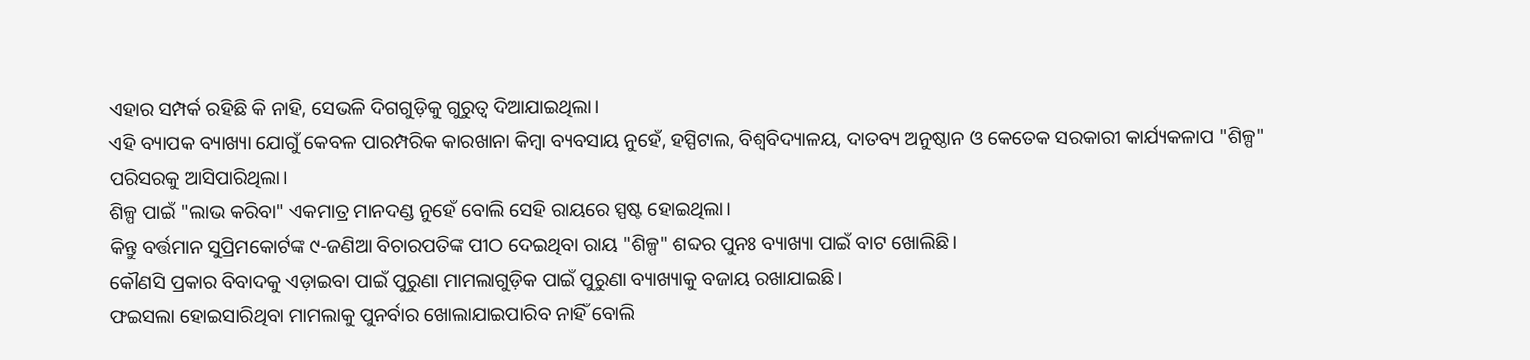ଏହାର ସମ୍ପର୍କ ରହିଛି କି ନାହି, ସେଭଳି ଦିଗଗୁଡ଼ିକୁ ଗୁରୁତ୍ୱ ଦିଆଯାଇଥିଲା।
ଏହି ବ୍ୟାପକ ବ୍ୟାଖ୍ୟା ଯୋଗୁଁ କେବଳ ପାରମ୍ପରିକ କାରଖାନା କିମ୍ବା ବ୍ୟବସାୟ ନୁହେଁ, ହସ୍ପିଟାଲ, ବିଶ୍ୱବିଦ୍ୟାଳୟ, ଦାତବ୍ୟ ଅନୁଷ୍ଠାନ ଓ କେତେକ ସରକାରୀ କାର୍ଯ୍ୟକଳାପ "ଶିଳ୍ପ" ପରିସରକୁ ଆସିପାରିଥିଲା।
ଶିଳ୍ପ ପାଇଁ "ଲାଭ କରିବା" ଏକମାତ୍ର ମାନଦଣ୍ଡ ନୁହେଁ ବୋଲି ସେହି ରାୟରେ ସ୍ପଷ୍ଟ ହୋଇଥିଲା।
କିନ୍ତୁ ବର୍ତ୍ତମାନ ସୁପ୍ରିମକୋର୍ଟଙ୍କ ୯-ଜଣିଆ ବିଚାରପତିଙ୍କ ପୀଠ ଦେଇଥିବା ରାୟ "ଶିଳ୍ପ" ଶବ୍ଦର ପୁନଃ ବ୍ୟାଖ୍ୟା ପାଇଁ ବାଟ ଖୋଲିଛି।
କୌଣସି ପ୍ରକାର ବିବାଦକୁ ଏଡ଼ାଇବା ପାଇଁ ପୁରୁଣା ମାମଲାଗୁଡ଼ିକ ପାଇଁ ପୁରୁଣା ବ୍ୟାଖ୍ୟାକୁ ବଜାୟ ରଖାଯାଇଛି।
ଫଇସଲା ହୋଇସାରିଥିବା ମାମଲାକୁ ପୁନର୍ବାର ଖୋଲାଯାଇପାରିବ ନାହିଁ ବୋଲି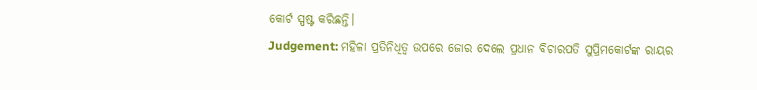କୋର୍ଟ ସ୍ପଷ୍ଟ କରିଛନ୍ତି।
Judgement: ମହିଳା ପ୍ରତିନିଧିତ୍ବ ଉପରେ ଜୋର ଦେଲେ ପ୍ରଧାନ ବିଚାରପତି ସୁପ୍ରିମକୋର୍ଟଙ୍କ ରାୟର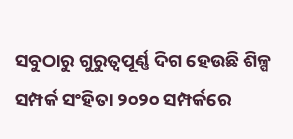ସବୁଠାରୁ ଗୁରୁତ୍ୱପୂର୍ଣ୍ଣ ଦିଗ ହେଉଛି ଶିଳ୍ପ ସମ୍ପର୍କ ସଂହିତା ୨୦୨୦ ସମ୍ପର୍କରେ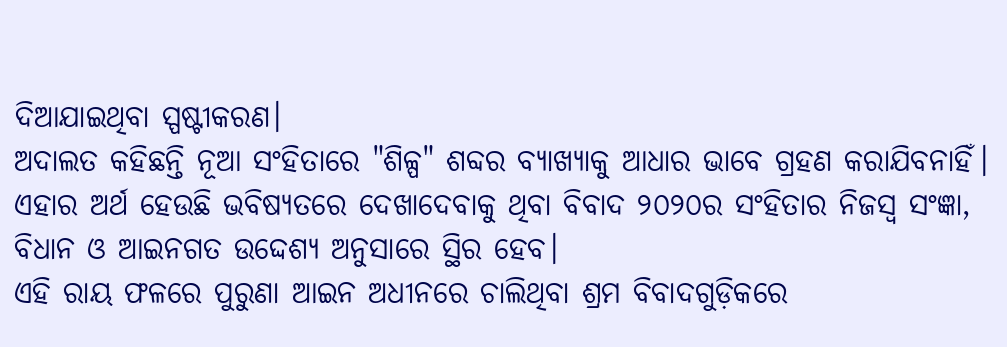ଦିଆଯାଇଥିବା ସ୍ପଷ୍ଟୀକରଣ।
ଅଦାଲତ କହିଛନ୍ତି ନୂଆ ସଂହିତାରେ "ଶିଳ୍ପ" ଶବ୍ଦର ବ୍ୟାଖ୍ୟାକୁ ଆଧାର ଭାବେ ଗ୍ରହଣ କରାଯିବନାହିଁ।
ଏହାର ଅର୍ଥ ହେଉଛି ଭବିଷ୍ୟତରେ ଦେଖାଦେବାକୁ ଥିବା ବିବାଦ ୨୦୨୦ର ସଂହିତାର ନିଜସ୍ବ ସଂଜ୍ଞା, ବିଧାନ ଓ ଆଇନଗତ ଉଦ୍ଦେଶ୍ୟ ଅନୁସାରେ ସ୍ଥିର ହେବ।
ଏହି ରାୟ ଫଳରେ ପୁରୁଣା ଆଇନ ଅଧୀନରେ ଚାଲିଥିବା ଶ୍ରମ ବିବାଦଗୁଡ଼ିକରେ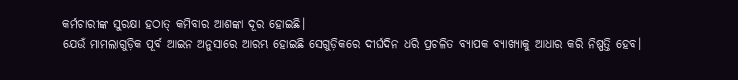କର୍ମଚାରୀଙ୍କ ସୁରକ୍ଷା ହଠାତ୍ କମିବାର ଆଶଙ୍କା ଦୂର ହୋଇଛି।
ଯେଉଁ ମାମଲାଗୁଡ଼ିକ ପୂର୍ବ ଆଇନ ଅନୁସାରେ ଆରମ୍ଭ ହୋଇଛି ସେଗୁଡ଼ିକରେ ଦୀର୍ଘଦିନ ଧରି ପ୍ରଚଳିତ ବ୍ୟାପକ ବ୍ୟାଖ୍ୟାକୁ ଆଧାର କରି ନିଷ୍ପତ୍ତି ହେବ।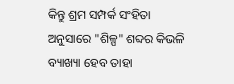କିନ୍ତୁ ଶ୍ରମ ସମ୍ପର୍କ ସଂହିତା ଅନୁସାରେ "ଶିଳ୍ପ" ଶବ୍ଦର କିଭଳି ବ୍ୟାଖ୍ୟା ହେବ ତାହା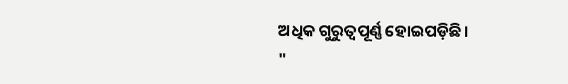ଅଧିକ ଗୁରୁତ୍ବପୂର୍ଣ୍ଣ ହୋଇପଡ଼ିଛି।
"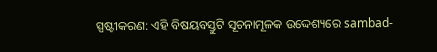ସ୍ପଷ୍ଟୀକରଣ: ଏହି ବିଷୟବସ୍ତୁଟି ସୂଚନାମୂଳକ ଉଦ୍ଦେଶ୍ୟରେ sambad-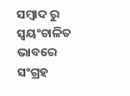ସମ୍ବାଦ ରୁ ସ୍ୱୟଂଚାଳିତ ଭାବରେ ସଂଗ୍ରହ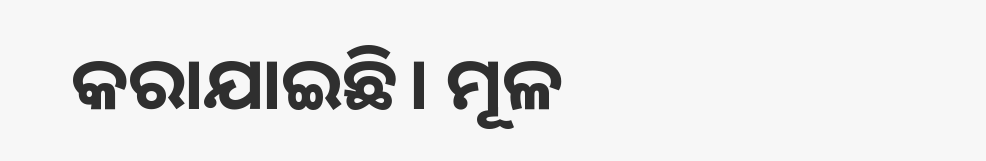କରାଯାଇଛି। ମୂଳ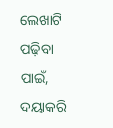ଲେଖାଟି ପଢ଼ିବା ପାଇଁ, ଦୟାକରି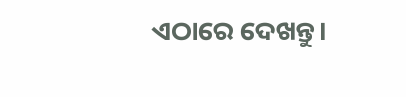ଏଠାରେ ଦେଖନ୍ତୁ।